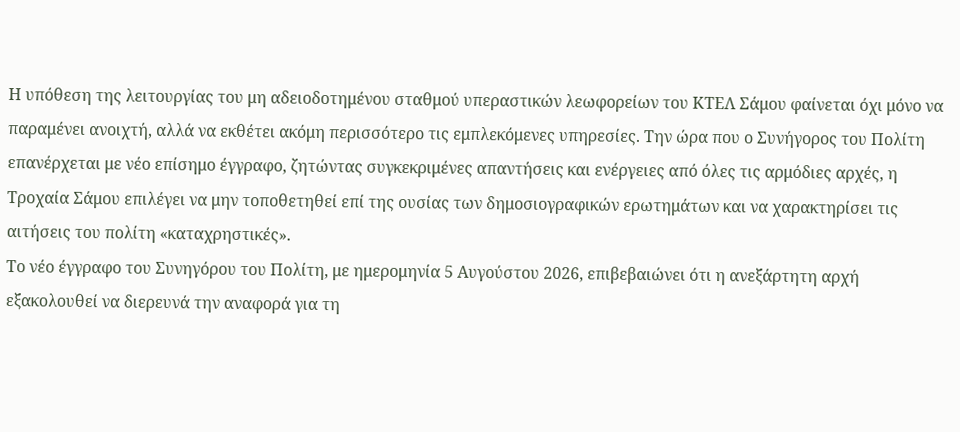Η υπόθεση της λειτουργίας του μη αδειοδοτημένου σταθμού υπεραστικών λεωφορείων του ΚΤΕΛ Σάμου φαίνεται όχι μόνο να παραμένει ανοιχτή, αλλά να εκθέτει ακόμη περισσότερο τις εμπλεκόμενες υπηρεσίες. Την ώρα που ο Συνήγορος του Πολίτη επανέρχεται με νέο επίσημο έγγραφο, ζητώντας συγκεκριμένες απαντήσεις και ενέργειες από όλες τις αρμόδιες αρχές, η Τροχαία Σάμου επιλέγει να μην τοποθετηθεί επί της ουσίας των δημοσιογραφικών ερωτημάτων και να χαρακτηρίσει τις αιτήσεις του πολίτη «καταχρηστικές».
Το νέο έγγραφο του Συνηγόρου του Πολίτη, με ημερομηνία 5 Αυγούστου 2026, επιβεβαιώνει ότι η ανεξάρτητη αρχή εξακολουθεί να διερευνά την αναφορά για τη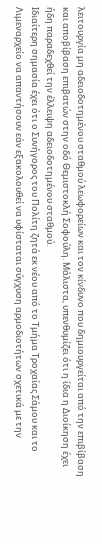λειτουργία μη αδειοδοτημένου σταθμού λεωφορείων και τον κίνδυνο που δημιουργείται από την επιβίβαση και αποβίβαση επιβατών στην οδό Θεμιστοκλή Σοφούλη. Μάλιστα, υπενθυμίζει ότι η ίδια η Διοίκηση έχει ήδη παραδεχθεί την έλλειψη αδειοδοτημένου σταθμού.
Ιδιαίτερη σημασία έχει ότι ο Συνήγορος του Πολίτη ζητά εκ νέου από το Τμήμα Τροχαίας Σάμου και το Λιμεναρχείο να απαντήσουν εάν εξακολουθεί να υφίσταται σύγχυση αρμοδιοτήτων σχετικά με την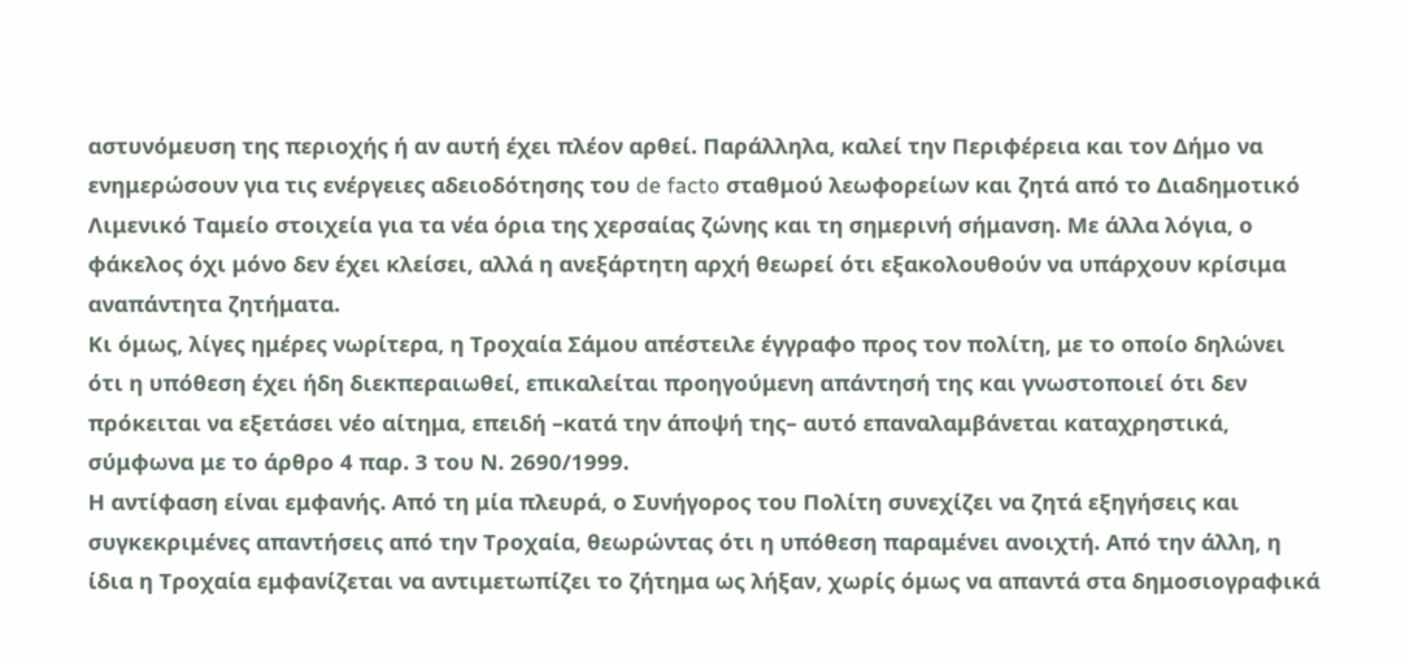αστυνόμευση της περιοχής ή αν αυτή έχει πλέον αρθεί. Παράλληλα, καλεί την Περιφέρεια και τον Δήμο να ενημερώσουν για τις ενέργειες αδειοδότησης του de facto σταθμού λεωφορείων και ζητά από το Διαδημοτικό Λιμενικό Ταμείο στοιχεία για τα νέα όρια της χερσαίας ζώνης και τη σημερινή σήμανση. Με άλλα λόγια, ο φάκελος όχι μόνο δεν έχει κλείσει, αλλά η ανεξάρτητη αρχή θεωρεί ότι εξακολουθούν να υπάρχουν κρίσιμα αναπάντητα ζητήματα.
Κι όμως, λίγες ημέρες νωρίτερα, η Τροχαία Σάμου απέστειλε έγγραφο προς τον πολίτη, με το οποίο δηλώνει ότι η υπόθεση έχει ήδη διεκπεραιωθεί, επικαλείται προηγούμενη απάντησή της και γνωστοποιεί ότι δεν πρόκειται να εξετάσει νέο αίτημα, επειδή –κατά την άποψή της– αυτό επαναλαμβάνεται καταχρηστικά, σύμφωνα με το άρθρο 4 παρ. 3 του Ν. 2690/1999.
Η αντίφαση είναι εμφανής. Από τη μία πλευρά, ο Συνήγορος του Πολίτη συνεχίζει να ζητά εξηγήσεις και συγκεκριμένες απαντήσεις από την Τροχαία, θεωρώντας ότι η υπόθεση παραμένει ανοιχτή. Από την άλλη, η ίδια η Τροχαία εμφανίζεται να αντιμετωπίζει το ζήτημα ως λήξαν, χωρίς όμως να απαντά στα δημοσιογραφικά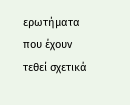ερωτήματα που έχουν τεθεί σχετικά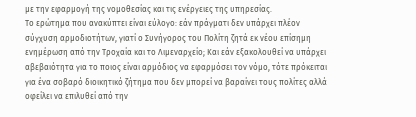με την εφαρμογή της νομοθεσίας και τις ενέργειες της υπηρεσίας.
Το ερώτημα που ανακύπτει είναι εύλογο: εάν πράγματι δεν υπάρχει πλέον σύγχυση αρμοδιοτήτων, γιατί ο Συνήγορος του Πολίτη ζητά εκ νέου επίσημη ενημέρωση από την Τροχαία και το Λιμεναρχείο; Και εάν εξακολουθεί να υπάρχει αβεβαιότητα για το ποιος είναι αρμόδιος να εφαρμόσει τον νόμο, τότε πρόκειται για ένα σοβαρό διοικητικό ζήτημα που δεν μπορεί να βαραίνει τους πολίτες αλλά οφείλει να επιλυθεί από την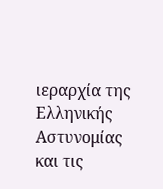ιεραρχία της Ελληνικής Αστυνομίας και τις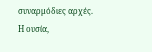συναρμόδιες αρχές.
Η ουσία,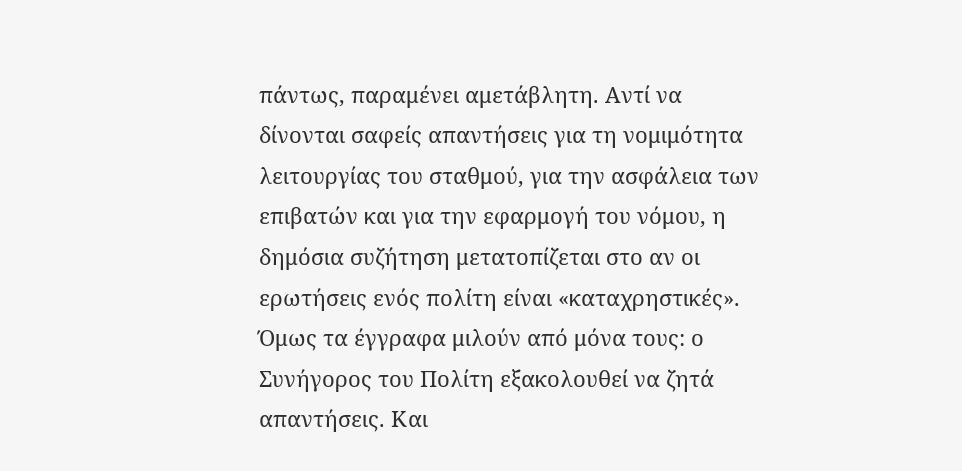πάντως, παραμένει αμετάβλητη. Αντί να δίνονται σαφείς απαντήσεις για τη νομιμότητα λειτουργίας του σταθμού, για την ασφάλεια των επιβατών και για την εφαρμογή του νόμου, η δημόσια συζήτηση μετατοπίζεται στο αν οι ερωτήσεις ενός πολίτη είναι «καταχρηστικές». Όμως τα έγγραφα μιλούν από μόνα τους: ο Συνήγορος του Πολίτη εξακολουθεί να ζητά απαντήσεις. Και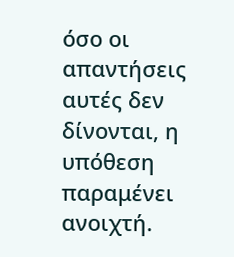όσο οι απαντήσεις αυτές δεν δίνονται, η υπόθεση παραμένει ανοιχτή.